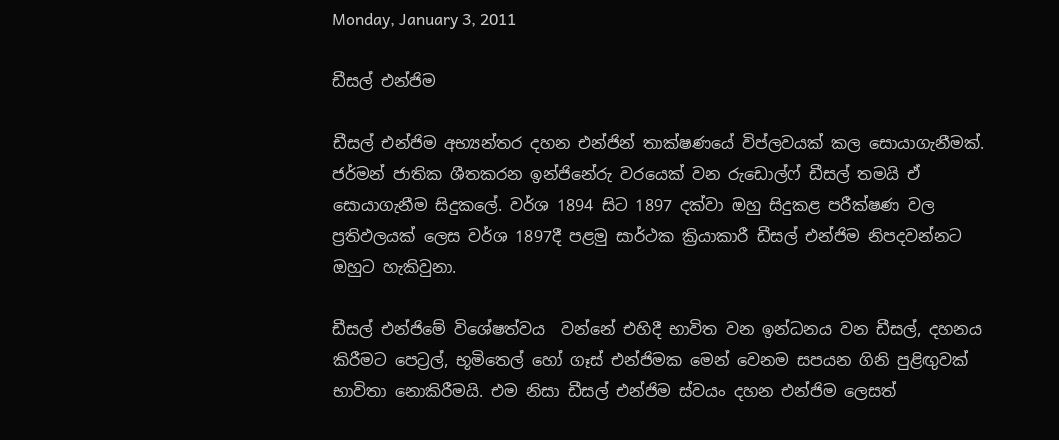Monday, January 3, 2011

ඩීසල් එන්ජිම

ඩීසල් එන්ජිම අභ්‍යන්තර දහන එන්ජින් තාක්ෂණයේ විප්ලවයක් කල සොයාගැනීමක්. ජර්මන් ජාතික ශීතකරන ඉන්ජිනේරු වරයෙක් වන රුඩොල්ෆ් ඩීසල් තමයි ඒ සොයාගැනීම සිදුකලේ. වර්ශ 1894 සිට 1897 දක්වා ඔහු සිදුකළ පරීක්ෂණ වල ප්‍රතිඵලයක් ලෙස වර්ශ 1897දී පළමු සාර්ථක ක්‍රියාකාරී ඩීසල් එන්ජිම නිපදවන්නට ඔහුට හැකිවුනා.

ඩීසල් එන්ජිමේ විශේෂත්වය  වන්නේ එහිදී භාවිත වන ඉන්ධනය වන ඩීසල්, දහනය කිරීමට පෙට්‍රල්, භූමිතෙල් හෝ ගෑස් එන්ජිමක මෙන් වෙනම සපයන ගිනි පුළිඟුවක් භාවිතා නොකිරීමයි. එම නිසා ඩීසල් එන්ජිම ස්වයං දහන එන්ජිම ලෙසත්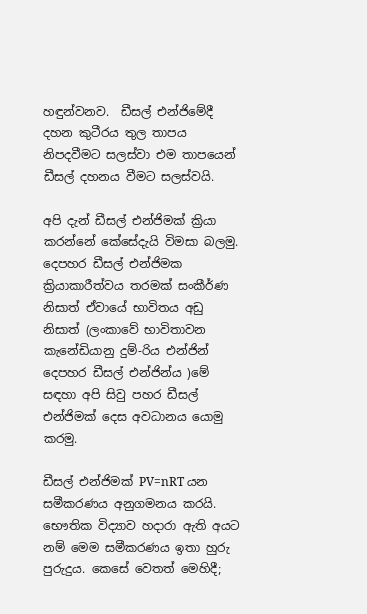හඳුන්වනව.  ඩීසල් එන්ජිමේදී දහන කුටීරය තුල තාපය නිපදවීමට සලස්වා එම තාපයෙන් ඩීසල් දහනය වීමට සලස්වයි.

අපි දැන් ඩීසල් එන්ජිමක් ක්‍රියා කරන්නේ කේසේදැයි විමසා බලමු. දෙපහර ඩීසල් එන්ජිමක ක්‍රියාකාරීත්වය තරමක් සංකීර්ණ නිසාත් ඒවායේ භාවිතය අඩු නිසාත් (ලංකාවේ භාවිතාවන කැනේඩියානු දුම්-රිය එන්ජින් දෙපහර ඩීසල් එන්ජින්ය )මේ සඳහා අපි සිවු පහර ඩීසල් එන්ජිමක් දෙස අවධානය යොමු කරමු.

ඩීසල් එන්ජිමක් PV=nRT යන සමීකරණය අනුගමනය කරයි. භෞතික විද්‍යාව හදාරා ඇති අයට නම් මෙම සමීකරණය ඉතා හුරු පුරුදුය. කෙසේ වෙතත් මෙහිදී;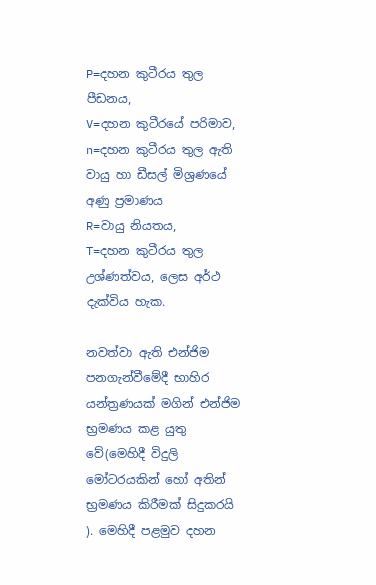P=දහන කුටීරය තුල පීඩනය,
V=දහන කුටීරයේ පරිමාව,
n=දහන කුටීරය තුල ඇති වායු හා ඩීසල් මිශ්‍රණයේ අණු ප්‍රමාණය
R=වායු නියතය,
T=දහන කුටීරය තුල උශ්ණත්වය, ලෙස අර්ථ දැක්විය හැක.

නවත්වා ඇති එන්ජිම පනගැන්වීමේදී භාහිර යන්ත්‍රණයක් මගින් එන්ජිම භ්‍රමණය කළ යුතු වේ(මෙහිදී විදුලි මෝටරයකින් හෝ අතින් භ්‍රමණය කිරීමක් සිදුකරයි ). මෙහිදී පළමුව දහන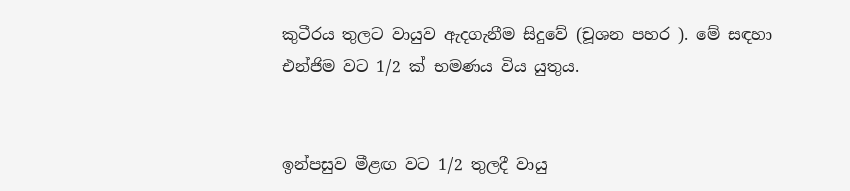කුටීරය තුලට වායුව ඇදගැනීම සිදුවේ (චූශන පහර ). මේ සඳහා එන්ජිම වට 1/2 ක් භමණය විය යුතුය.


ඉන්පසුව මීළඟ වට 1/2 තුලදී වායු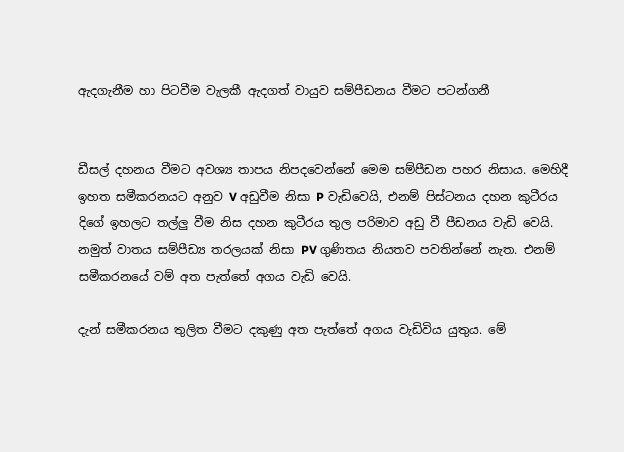ඇදගැනීම හා පිටවීම වැලකී ඇදගත් වායුව සම්පීඩනය වීමට පටන්ගනී


ඩීසල් දහනය වීමට අවශ්‍ය තාපය නිපදවෙන්නේ මෙම සම්පීඩන පහර නිසාය. මෙහිදී ඉහත සමීකරනයට අනුව V අඩුවීම නිසා P වැඩිවෙයි, එනම් පිස්ටනය දහන කුටීරය දිගේ ඉහලට තල්ලු වීම නිස දහන කුටීරය තුල පරිමාව අඩු වී පීඩනය වැඩි වෙයි. නමුත් වාතය සම්පීඩ්‍ය තරලයක් නිසා PV ගුණිතය නියතව පවතින්නේ නැත. එනම් සමීකරනයේ වම් අත පැත්තේ අගය වැඩි වෙයි.

දැන් සමීකරනය තුලිත වීමට දකුණු අත පැත්තේ අගය වැඩිවිය යුතුය. මේ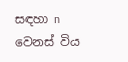සඳහා n වෙනස් විය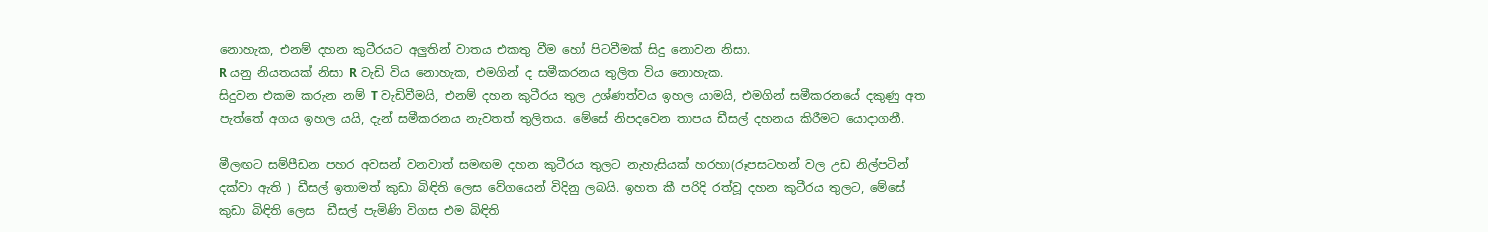නොහැක, එනම් දහන කුටීරයට අලුතින් වාතය එකතු වීම හෝ පිටවීමක් සිදු නොවන නිසා.
R යනු නියතයක් නිසා R වැඩි විය නොහැක, එමගින් ද සමීකරනය තුලිත විය නොහැක.
සිදුවන එකම කරුන නම් T වැඩිවීමයි, එනම් දහන කුටීරය තුල උශ්ණත්වය ඉහල යාමයි, එමගින් සමීකරනයේ දකුණු අත පැත්තේ අගය ඉහල යයි, දැන් සමීකරනය නැවතත් තුලිතය. මේසේ නිපදවෙන තාපය ඩීසල් දහනය කිරීමට යොදාගනී.

මීලඟට සම්පීඩන පහර අවසන් වනවාත් සමඟම දහන කුටීරය තුලට නැහැසියක් හරහා(රූපසටහන් වල උඩ නිල්පටින් දක්වා ඇති ) ඩීසල් ඉතාමත් කුඩා බිඳිති ලෙස වේගයෙන් විදිනු ලබයි. ඉහත කී පරිදි රත්වූ දහන කුටීරය තුලට, මේසේ කුඩා බිඳිති ලෙස  ඩීසල් පැමිණි විගස එම බිඳිති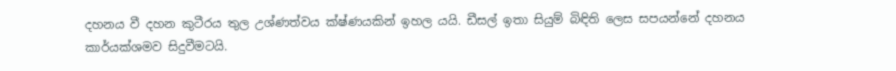දහනය වී දහන කුටීරය තුල උශ්ණත්වය ක්ෂ්ණයකින් ඉහල යයි. ඩීසල් ඉතා සියුම් බිඳිති ලෙස සපයන්නේ දහනය කාර්යක්ශමව සිදුවීමටයි.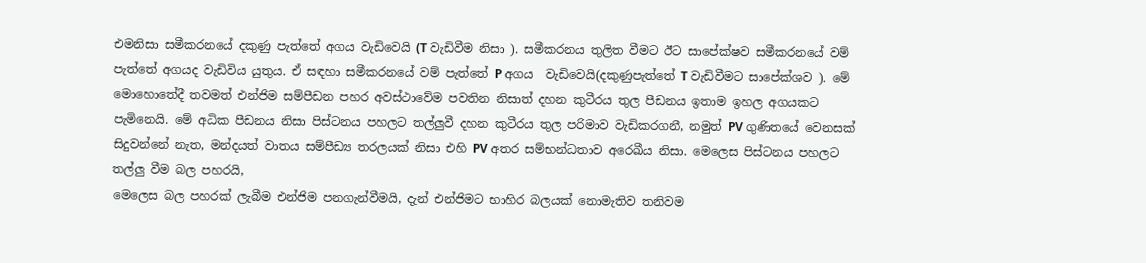එමනිසා සමීකරනයේ දකුණු පැත්තේ අගය වැඩිවෙයි (T වැඩිවීම නිසා ). සමීකරනය තුලිත වීමට ඊට සාපේක්ෂව සමීකරනයේ වම් පැත්තේ අගයද වැඩිවිය යුතුය. ඒ සඳහා සමීකරනයේ වම් පැත්තේ P අගය  වැඩිවෙයි(දකුණුපැත්තේ T වැඩිවීමට සාපේක්ශව ). මේ මොහොතේදී තවමත් එන්ජිම සම්පීඩන පහර අවස්ථාවේම පවතින නිසාත් දහන කුටීරය තුල පීඩනය ඉතාම ඉහල අගයකට පැමිනෙයි. මේ අධික පීඩනය නිසා පිස්ටනය පහලට තල්ලුවී දහන කුටීරය තුල පරිමාව වැඩිකරගනී, නමුත් PV ගුණිතයේ වෙනසක් සිදුවන්නේ නැත, මන්දයත් වාතය සම්පීඩ්‍ය තරලයක් නිසා එහි PV අතර සම්භන්ධතාව අරෙඛීය නිසා. මෙලෙස පිස්ටනය පහලට තල්ලු වීම බල පහරයි,
මෙලෙස බල පහරක් ලැබීම එන්ජිම පනගැන්වීමයි, දැන් එන්ජිමට භාහිර බලයක් නොමැතිව තනිවම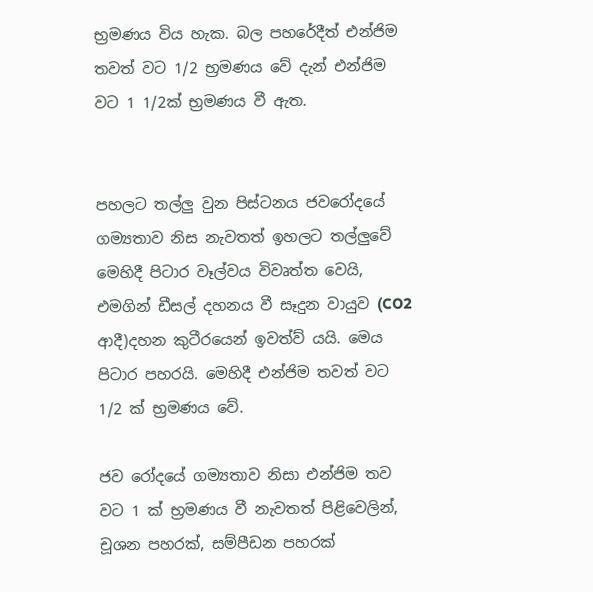භ්‍රමණය විය හැක. බල පහරේදීත් එන්ජිම තවත් වට 1/2 භ්‍රමණය වේ දැන් එන්ජිම වට 1 1/2ක් භ්‍රමණය වී ඇත.


පහලට තල්ලු වුන පිස්ටනය ජවරෝදයේ ගම්‍යතාව නිස නැවතත් ඉහලට තල්ලුවේ මෙහිදී පිටාර වෑල්වය විවෘත්ත වෙයි, එමගින් ඩීසල් දහනය වී සෑදුන වායුව (CO2 ආදී)දහන කුටීරයෙන් ඉවත්ව් යයි. මෙය පිටාර පහරයි. මෙහිදී එන්ජිම තවත් වට 1/2 ක් භ්‍රමණය වේ.

ජව රෝදයේ ගම්‍යතාව නිසා එන්ජිම තව වට 1 ක් භ්‍රමණය වී නැවතත් පිළිවෙලින්, චූශන පහරක්, සම්පීඩන පහරක්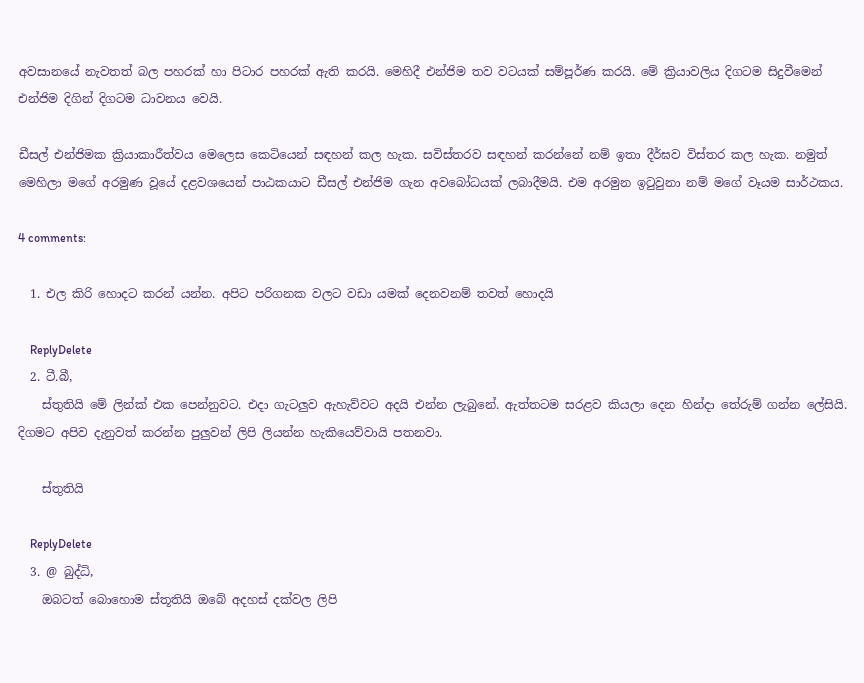අවසානයේ නැවතත් බල පහරක් හා පිටාර පහරක් ඇති කරයි. මෙහිදී එන්ජිම තව වටයක් සම්පූර්ණ කරයි. මේ ක්‍රියාවලිය දිගටම සිදුවීමෙන් එන්ජිම දිගින් දිගටම ධාවනය වෙයි.

ඩීසල් එන්ජිමක ක්‍රියාකාරීත්වය මෙලෙස කෙටියෙන් සඳහන් කල හැක. සවිස්තරව සඳහන් කරන්නේ නම් ඉතා දීර්ඝව විස්තර කල හැක. නමුත් මෙහිලා මගේ අරමුණ වූයේ දළවශයෙන් පාඨකයාට ඩීසල් එන්ජිම ගැන අවබෝධයක් ලබාදීමයි. එම අරමුන ඉටුවුනා නම් මගේ වෑයම සාර්ථකය.

4 comments:

  1. එල කිරි හොදට කරන් යන්න. අපිට පරිගනක වලට වඩා යමක් දෙනවනම් තවත් හොදයි

    ReplyDelete
  2. ටී.බී,
    ස්තුතියි මේ ලින්ක් එක පෙන්නුවට. එදා ගැටලුව ඇහැව්වට අදයි එන්න ලැබුනේ. ඇත්තටම සරළව කියලා දෙන හින්දා තේරුම් ගන්න ලේසියි. දිගමට අපිව දැනුවත් කරන්න පුලුවන් ලිපි ලියන්න හැකියෙව්වායි පතනවා.

    ස්තුතියි

    ReplyDelete
  3. @ බුද්ධි,
    ඔබටත් බොහොම ස්තූතියි ඔබේ අදහස් දක්වල ලිපි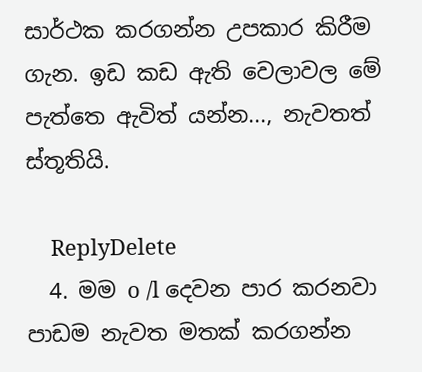සාර්ථක කරගන්න උපකාර කිරීම ගැන. ඉඩ කඩ ඇති වෙලාවල මේ පැත්තෙ ඇවිත් යන්න..., නැවතත් ස්තූතියි.

    ReplyDelete
  4. මම o /l දෙවන පාර කරනවා පාඩම නැවත මතක් කරගන්න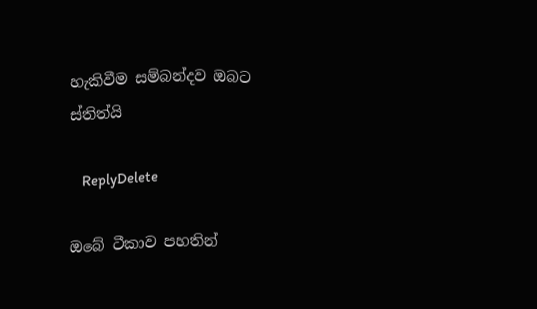හැකිවීම සම්බන්දව ඔබට ස්තිත්යි

    ReplyDelete

ඔබේ ටීකාව පහතින්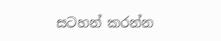සටහන් කරන්න